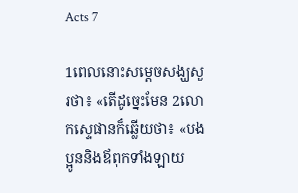Acts 7

1ពេលនោះសម្ដេចសង្ឃសួរថា៖ «តើដូច្នេះមែន 2លោកស្ទេផានក៏ឆ្លើយថា៖ «បងប្អូននិងឪពុកទាំងឡាយ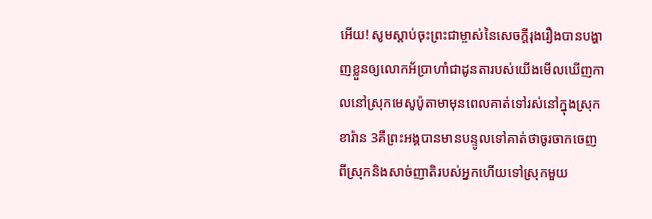អើយ! សូមស្ដាប់ចុះព្រះជាម្ចាស់នៃសេចក្ដីរុងរឿងបានបង្ហាញខ្លួនឲ្យលោកអ័ប្រាហាំជាដូនតារបស់យើងមើលឃើញកាលនៅស្រុកមេសូប៉ូតាមាមុនពេលគាត់ទៅរស់នៅក្នុងស្រុកខារ៉ាន 3គឺព្រះអង្គបានមានបន្ទូលទៅគាត់ថាចូរចាកចេញពីស្រុកនិងសាច់ញាតិរបស់អ្នកហើយទៅស្រុកមួយ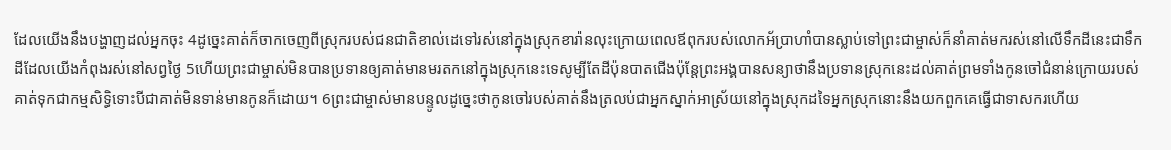ដែលយើងនឹងបង្ហាញដល់អ្នកចុះ 4ដូច្នេះគាត់ក៏ចាកចេញពីស្រុករបស់ជនជាតិខាល់ដេទៅរស់នៅក្នុងស្រុកខារ៉ានលុះក្រោយពេលឪពុករបស់លោកអ័ប្រាហាំបានស្លាប់ទៅព្រះជាម្ចាស់ក៏នាំគាត់មករស់នៅលើទឹកដីនេះជាទឹកដីដែលយើងកំពុងរស់នៅសព្វថ្ងៃ 5ហើយព្រះជាម្ចាស់មិនបានប្រទានឲ្យគាត់មានមរតកនៅក្នុងស្រុកនេះទេសូម្បីតែដីប៉ុនបាតជើងប៉ុន្ដែព្រះអង្គបានសន្យាថានឹងប្រទានស្រុកនេះដល់គាត់ព្រមទាំងកូនចៅជំនាន់ក្រោយរបស់គាត់ទុកជាកម្មសិទ្ធិទោះបីជាគាត់មិនទាន់មានកូនក៏ដោយ។ 6ព្រះជាម្ចាស់មានបន្ទូលដូច្នេះថាកូនចៅរបស់គាត់នឹងត្រលប់ជាអ្នកស្នាក់អាស្រ័យនៅក្នុងស្រុកដទៃអ្នកស្រុកនោះនឹងយកពួកគេធ្វើជាទាសករហើយ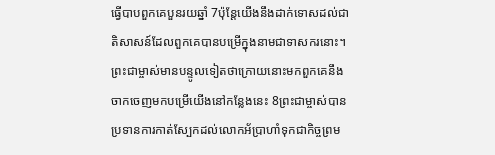ធ្វើបាបពួកគេបួនរយឆ្នាំ 7ប៉ុន្ដែយើងនឹងដាក់ទោសដល់ជាតិសាសន៍ដែលពួកគេបានបម្រើក្នុងនាមជាទាសករនោះ។ ព្រះជាម្ចាស់មានបន្ទូលទៀតថាក្រោយនោះមកពួកគេនឹងចាកចេញមកបម្រើយើងនៅកន្លែងនេះ 8ព្រះជាម្ចាស់បានប្រទានការកាត់ស្បែកដល់លោកអ័ប្រាហាំទុកជាកិច្ចព្រម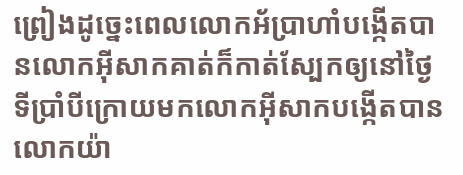ព្រៀងដូច្នេះពេលលោកអ័ប្រាហាំបង្កើតបានលោកអ៊ីសាកគាត់ក៏កាត់ស្បែកឲ្យនៅថ្ងៃទីប្រាំបីក្រោយមកលោកអ៊ីសាកបង្កើតបានលោកយ៉ា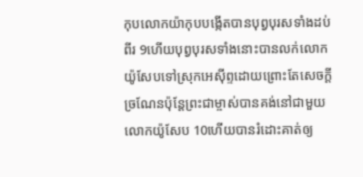កុបលោកយ៉ាកុបបង្កើតបានបុព្វបុរសទាំងដប់ពីរ 9ហើយបុព្វបុរសទាំងនោះបានលក់លោកយ៉ូសែបទៅស្រុកអេស៊ីព្ទដោយព្រោះតែសេចក្ដីច្រណែនប៉ុន្ដែព្រះជាម្ចាស់បានគង់នៅជាមួយលោកយ៉ូសែប 10ហើយបានរំដោះគាត់ឲ្យ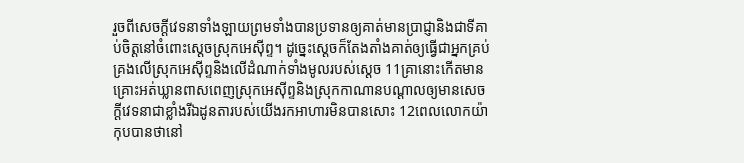រួចពីសេចក្ដីវេទនាទាំងឡាយព្រមទាំងបានប្រទានឲ្យគាត់មានប្រាជ្ញានិងជាទីគាប់ចិត្ដនៅចំពោះស្ដេចស្រុកអេស៊ីព្ទ។ ដូច្នេះស្ដេចក៏តែងតាំងគាត់ឲ្យធ្វើជាអ្នកគ្រប់គ្រងលើស្រុកអេស៊ីព្ទនិងលើដំណាក់ទាំងមូលរបស់ស្ដេច 11គ្រានោះកើតមានគ្រោះអត់ឃ្លានពាសពេញស្រុកអេស៊ីព្ទនិងស្រុកកាណានបណ្ដាលឲ្យមានសេចក្ដីវេទនាជាខ្លាំងរីឯដូនតារបស់យើងរកអាហារមិនបានសោះ 12ពេលលោកយ៉ាកុបបានថានៅ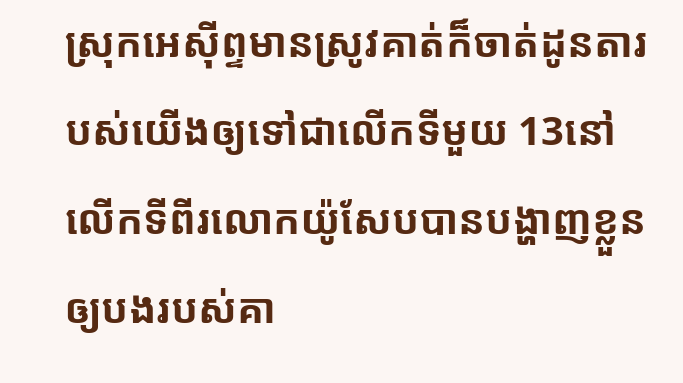ស្រុកអេស៊ីព្ទមានស្រូវគាត់ក៏ចាត់ដូនតារបស់យើងឲ្យទៅជាលើកទីមួយ 13នៅលើកទីពីរលោកយ៉ូសែបបានបង្ហាញខ្លួនឲ្យបងរបស់គា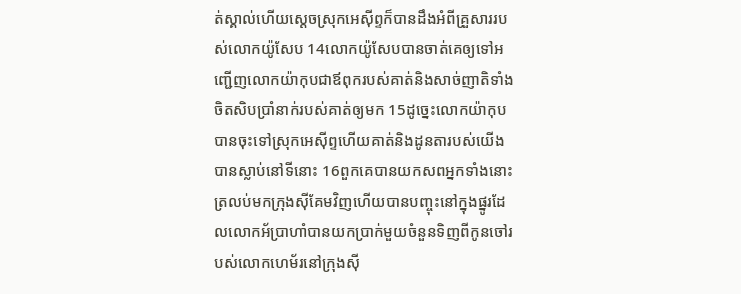ត់ស្គាល់ហើយស្ដេចស្រុកអេស៊ីព្ទក៏បានដឹងអំពីគ្រួសាររបស់លោកយ៉ូសែប 14លោកយ៉ូសែបបានចាត់គេឲ្យទៅអញ្ជើញលោកយ៉ាកុបជាឪពុករបស់គាត់និងសាច់ញាតិទាំងចិតសិបប្រាំនាក់របស់គាត់ឲ្យមក 15ដូច្នេះលោកយ៉ាកុបបានចុះទៅស្រុកអេស៊ីព្ទហើយគាត់និងដូនតារបស់យើងបានស្លាប់នៅទីនោះ 16ពួកគេបានយកសពអ្នកទាំងនោះត្រលប់មកក្រុងស៊ីគែមវិញហើយបានបញ្ចុះនៅក្នុងផ្នូរដែលលោកអ័ប្រាហាំបានយកប្រាក់មួយចំនួនទិញពីកូនចៅរបស់លោកហេម័រនៅក្រុងស៊ី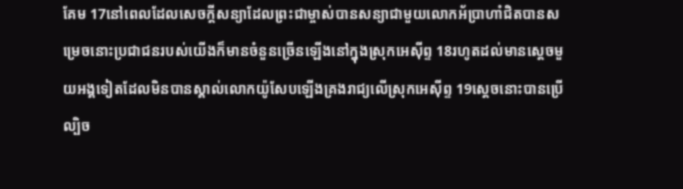គែម 17នៅពេលដែលសេចក្ដីសន្យាដែលព្រះជាម្ចាស់បានសន្យាជាមួយលោកអ័ប្រាហាំជិតបានសម្រេចនោះប្រជាជនរបស់យើងក៏មានចំនួនច្រើនឡើងនៅក្នុងស្រុកអេស៊ីព្ទ 18រហូតដល់មានស្ដេចមួយអង្គទៀតដែលមិនបានស្គាល់លោកយ៉ូសែបឡើងគ្រងរាជ្យលើស្រុកអេស៊ីព្ទ 19ស្ដេចនោះបានប្រើល្បិច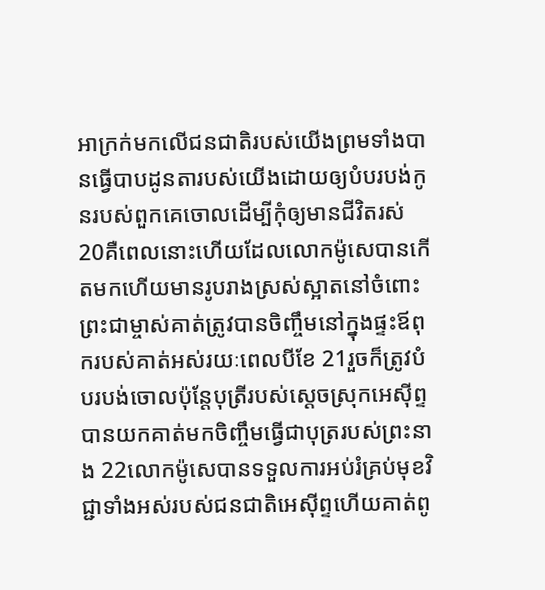អាក្រក់មកលើជនជាតិរបស់យើងព្រមទាំងបានធ្វើបាបដូនតារបស់យើងដោយឲ្យបំបរបង់កូនរបស់ពួកគេចោលដើម្បីកុំឲ្យមានជីវិតរស់ 20គឺពេលនោះហើយដែលលោកម៉ូសេបានកើតមកហើយមានរូបរាងស្រស់ស្អាតនៅចំពោះព្រះជាម្ចាស់គាត់ត្រូវបានចិញ្ចឹមនៅក្នុងផ្ទះឪពុករបស់គាត់អស់រយៈពេលបីខែ 21រួចក៏ត្រូវបំបរបង់ចោលប៉ុន្ដែបុត្រីរបស់ស្ដេចស្រុកអេស៊ីព្ទបានយកគាត់មកចិញ្ចឹមធ្វើជាបុត្ររបស់ព្រះនាង 22លោកម៉ូសេបានទទួលការអប់រំគ្រប់មុខវិជ្ជាទាំងអស់របស់ជនជាតិអេស៊ីព្ទហើយគាត់ពូ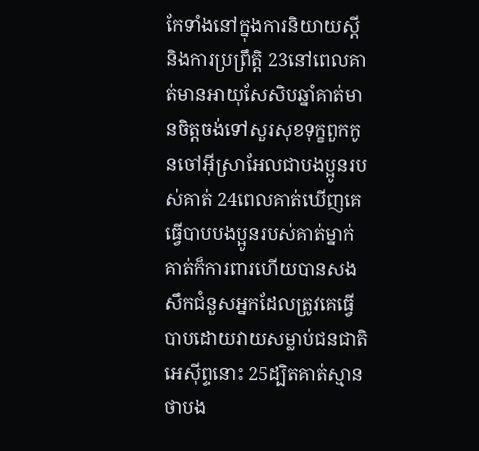កែទាំងនៅក្នុងការនិយាយស្ដីនិងការប្រព្រឹត្ដិ 23នៅពេលគាត់មានអាយុសែសិបឆ្នាំគាត់មានចិត្ដចង់ទៅសួរសុខទុក្ខពួកកូនចៅអ៊ីស្រាអែលជាបងប្អូនរបស់គាត់ 24ពេលគាត់ឃើញគេធ្វើបាបបងប្អូនរបស់គាត់ម្នាក់គាត់ក៏ការពារហើយបានសងសឹកជំនួសអ្នកដែលត្រូវគេធ្វើបាបដោយវាយសម្លាប់ជនជាតិអេស៊ីព្ទនោះ 25ដ្បិតគាត់ស្មានថាបង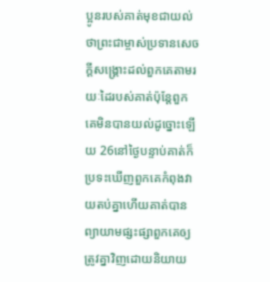ប្អូនរបស់គាត់មុខជាយល់ថាព្រះជាម្ចាស់ប្រទានសេចក្ដីសង្គ្រោះដល់ពួកគេតាមរយៈដៃរបស់គាត់ប៉ុន្ដែពួកគេមិនបានយល់ដូច្នោះឡើយ 26នៅថ្ងៃបន្ទាប់គាត់ក៏ប្រទះឃើញពួកគេកំពុងវាយតប់គ្នាហើយគាត់បានព្យាយាមផ្សះផ្សាពួកគេឲ្យត្រូវគ្នាវិញដោយនិយាយ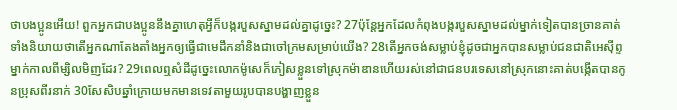ថាបងប្អូនអើយ! ពួកអ្នកជាបងប្អូននឹងគ្នាហេតុអ្វីក៏បង្ករបួសស្នាមដល់គ្នាដូច្នេះ? 27ប៉ុន្ដែអ្នកដែលកំពុងបង្ករបួសស្នាមដល់ម្នាក់ទៀតបានច្រានគាត់ទាំងនិយាយថាតើអ្នកណាតែងតាំងអ្នកឲ្យធ្វើជាមេដឹកនាំនិងជាចៅក្រមសម្រាប់យើង? 28តើអ្នកចង់សម្លាប់ខ្ញុំដូចជាអ្នកបានសម្លាប់ជនជាតិអេស៊ីព្ទម្នាក់កាលពីម្សិលមិញដែរ? 29ពេលឮសំដីដូច្នេះលោកម៉ូសេក៏ភៀសខ្លួនទៅស្រុកម៉ាឌានហើយរស់នៅជាជនបរទេសនៅស្រុកនោះគាត់បង្កើតបានកូនប្រុសពីរនាក់ 30សែសិបឆ្នាំក្រោយមកមានទេវតាមួយរូបបានបង្ហាញខ្លួន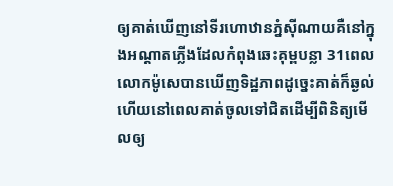ឲ្យគាត់ឃើញនៅទីរហោឋានភ្នំស៊ីណាយគឺនៅក្នុងអណ្ដាតភ្លើងដែលកំពុងឆេះគុម្ពបន្លា 31ពេលលោកម៉ូសេបានឃើញទិដ្ឋភាពដូច្នេះគាត់ក៏ឆ្ងល់ហើយនៅពេលគាត់ចូលទៅជិតដើម្បីពិនិត្យមើលឲ្យ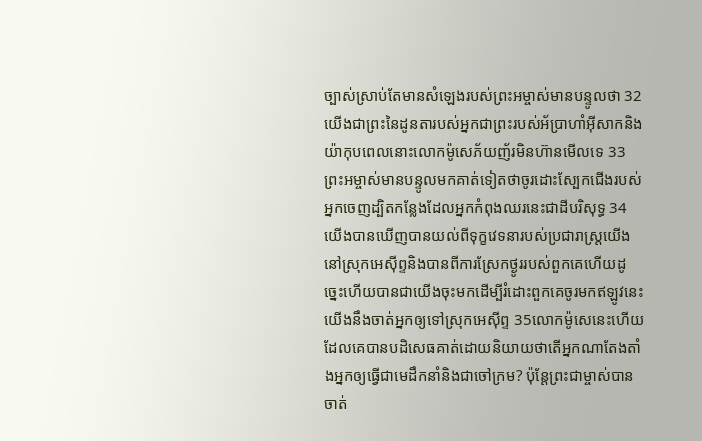ច្បាស់ស្រាប់តែមានសំឡេងរបស់ព្រះអម្ចាស់មានបន្ទូលថា 32យើងជាព្រះនៃដូនតារបស់អ្នកជាព្រះរបស់អ័ប្រាហាំអ៊ីសាកនិងយ៉ាកុបពេលនោះលោកម៉ូសេភ័យញ័រមិនហ៊ានមើលទេ 33ព្រះអម្ចាស់មានបន្ទូលមកគាត់ទៀតថាចូរដោះស្បែកជើងរបស់អ្នកចេញដ្បិតកន្លែងដែលអ្នកកំពុងឈរនេះជាដីបរិសុទ្ធ 34យើងបានឃើញបានយល់ពីទុក្ខវេទនារបស់ប្រជារាស្ដ្រយើងនៅស្រុកអេស៊ីព្ទនិងបានពីការស្រែកថ្ងូររបស់ពួកគេហើយដូច្នេះហើយបានជាយើងចុះមកដើម្បីរំដោះពួកគេចូរមកឥឡូវនេះយើងនឹងចាត់អ្នកឲ្យទៅស្រុកអេស៊ីព្ទ 35លោកម៉ូសេនេះហើយដែលគេបានបដិសេធគាត់ដោយនិយាយថាតើអ្នកណាតែងតាំងអ្នកឲ្យធ្វើជាមេដឹកនាំនិងជាចៅក្រម? ប៉ុន្ដែព្រះជាម្ចាស់បានចាត់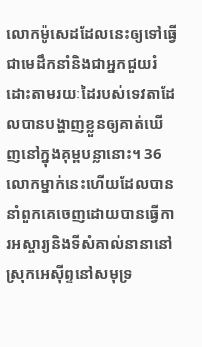លោកម៉ូសេដដែលនេះឲ្យទៅធ្វើជាមេដឹកនាំនិងជាអ្នកជួយរំដោះតាមរយៈដៃរបស់ទេវតាដែលបានបង្ហាញខ្លួនឲ្យគាត់ឃើញនៅក្នុងគុម្ពបន្លានោះ។ 36លោកម្នាក់នេះហើយដែលបាននាំពួកគេចេញដោយបានធ្វើការអស្ចារ្យនិងទីសំគាល់នានានៅស្រុកអេស៊ីព្ទនៅសមុទ្រ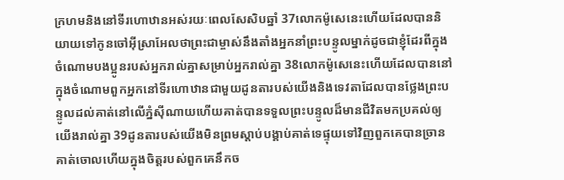ក្រហមនិងនៅទីរហោឋានអស់រយៈពេលសែសិបឆ្នាំ 37លោកម៉ូសេនេះហើយដែលបាននិយាយទៅកូនចៅអ៊ីស្រាអែលថាព្រះជាម្ចាស់នឹងតាំងអ្នកនាំព្រះបន្ទូលម្នាក់ដូចជាខ្ញុំដែរពីក្នុងចំណោមបងប្អូនរបស់អ្នករាល់គ្នាសម្រាប់អ្នករាល់គ្នា 38លោកម៉ូសេនេះហើយដែលបាននៅក្នុងចំណោមពួកអ្នកនៅទីរហោឋានជាមួយដូនតារបស់យើងនិងទេវតាដែលបានថ្លែងព្រះបន្ទូលដល់គាត់នៅលើភ្នំស៊ីណាយហើយគាត់បានទទួលព្រះបន្ទូលដ៏មានជីវិតមកប្រគល់ឲ្យយើងរាល់គ្នា 39ដូនតារបស់យើងមិនព្រមស្ដាប់បង្គាប់គាត់ទេផ្ទុយទៅវិញពួកគេបានច្រានគាត់ចោលហើយក្នុងចិត្ដរបស់ពួកគេនឹកច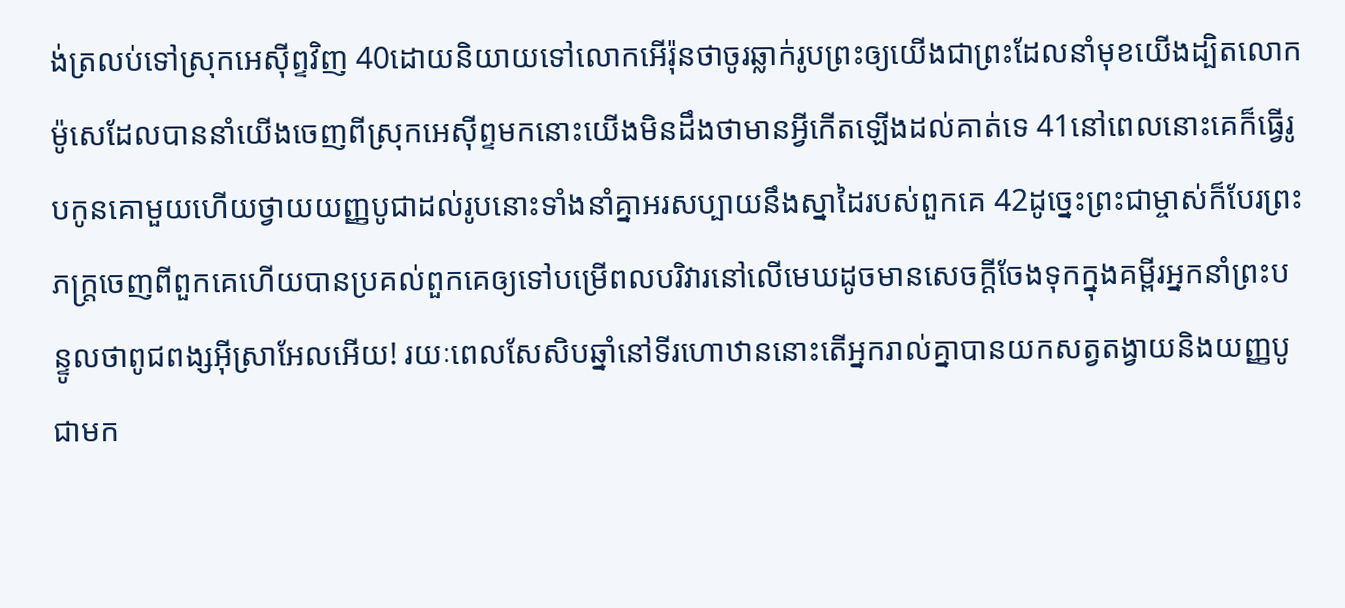ង់ត្រលប់ទៅស្រុកអេស៊ីព្ទវិញ 40ដោយនិយាយទៅលោកអើរ៉ុនថាចូរឆ្លាក់រូបព្រះឲ្យយើងជាព្រះដែលនាំមុខយើងដ្បិតលោកម៉ូសេដែលបាននាំយើងចេញពីស្រុកអេស៊ីព្ទមកនោះយើងមិនដឹងថាមានអ្វីកើតឡើងដល់គាត់ទេ 41នៅពេលនោះគេក៏ធ្វើរូបកូនគោមួយហើយថ្វាយយញ្ញបូជាដល់រូបនោះទាំងនាំគ្នាអរសប្បាយនឹងស្នាដៃរបស់ពួកគេ 42ដូច្នេះព្រះជាម្ចាស់ក៏បែរព្រះភក្ដ្រចេញពីពួកគេហើយបានប្រគល់ពួកគេឲ្យទៅបម្រើពលបរិវារនៅលើមេឃដូចមានសេចក្ដីចែងទុកក្នុងគម្ពីរអ្នកនាំព្រះបន្ទូលថាពូជពង្សអ៊ីស្រាអែលអើយ! រយៈពេលសែសិបឆ្នាំនៅទីរហោឋាននោះតើអ្នករាល់គ្នាបានយកសត្វតង្វាយនិងយញ្ញបូជាមក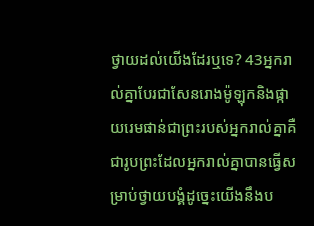ថ្វាយដល់យើងដែរឬទេ? 43អ្នករាល់គ្នាបែរជាសែនរោងម៉ូឡុកនិងផ្កាយរេមផាន់ជាព្រះរបស់អ្នករាល់គ្នាគឺជារូបព្រះដែលអ្នករាល់គ្នាបានធ្វើសម្រាប់ថ្វាយបង្គំដូច្នេះយើងនឹងប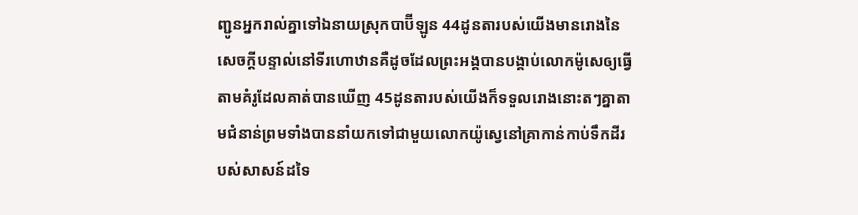ញ្ជូនអ្នករាល់គ្នាទៅឯនាយស្រុកបាប៊ីឡូន 44ដូនតារបស់យើងមានរោងនៃសេចក្ដីបន្ទាល់នៅទីរហោឋានគឺដូចដែលព្រះអង្គបានបង្គាប់លោកម៉ូសេឲ្យធ្វើតាមគំរូដែលគាត់បានឃើញ 45ដូនតារបស់យើងក៏ទទួលរោងនោះតៗគ្នាតាមជំនាន់ព្រមទាំងបាននាំយកទៅជាមួយលោកយ៉ូស្វេនៅគ្រាកាន់កាប់ទឹកដីរបស់សាសន៍ដទៃ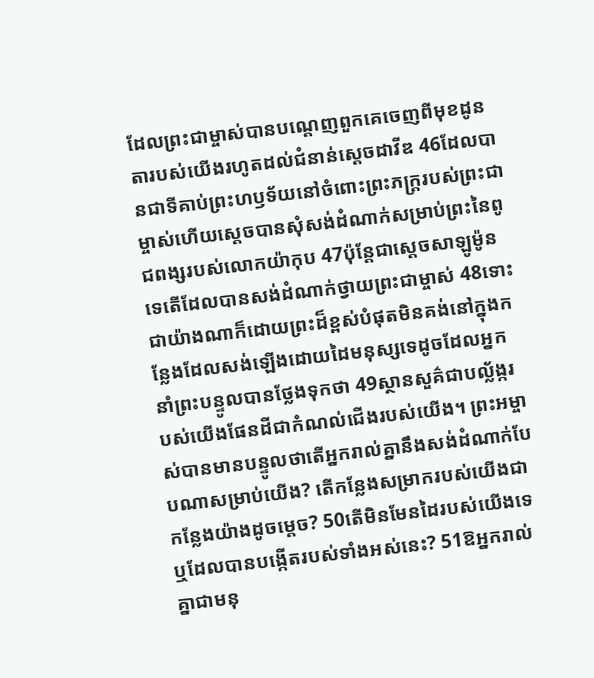ដែលព្រះជាម្ចាស់បានបណ្ដេញពួកគេចេញពីមុខដូនតារបស់យើងរហូតដល់ជំនាន់ស្ដេចដាវីឌ 46ដែលបានជាទីគាប់ព្រះហឫទ័យនៅចំពោះព្រះភក្ដ្ររបស់ព្រះជាម្ចាស់ហើយស្ដេចបានសុំសង់ដំណាក់សម្រាប់ព្រះនៃពូជពង្សរបស់លោកយ៉ាកុប 47ប៉ុន្ដែជាស្ដេចសាឡូម៉ូនទេតើដែលបានសង់ដំណាក់ថ្វាយព្រះជាម្ចាស់ 48ទោះជាយ៉ាងណាក៏ដោយព្រះដ៏ខ្ពស់បំផុតមិនគង់នៅក្នុងកន្លែងដែលសង់ឡើងដោយដៃមនុស្សទេដូចដែលអ្នកនាំព្រះបន្ទូលបានថ្លែងទុកថា 49ស្ថានសួគ៌ជាបល្ល័ង្ករបស់យើងផែនដីជាកំណល់ជើងរបស់យើង។ ព្រះអម្ចាស់បានមានបន្ទូលថាតើអ្នករាល់គ្នានឹងសង់ដំណាក់បែបណាសម្រាប់យើង? តើកន្លែងសម្រាករបស់យើងជាកន្លែងយ៉ាងដូចម្ដេច? 50តើមិនមែនដៃរបស់យើងទេឬដែលបានបង្កើតរបស់ទាំងអស់នេះ? 51ឱអ្នករាល់គ្នាជាមនុ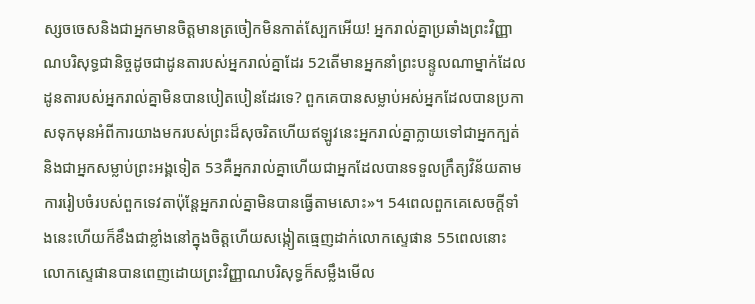ស្សចចេសនិងជាអ្នកមានចិត្ដមានត្រចៀកមិនកាត់ស្បែកអើយ! អ្នករាល់គ្នាប្រឆាំងព្រះវិញ្ញាណបរិសុទ្ធជានិច្ចដូចជាដូនតារបស់អ្នករាល់គ្នាដែរ 52តើមានអ្នកនាំព្រះបន្ទូលណាម្នាក់ដែលដូនតារបស់អ្នករាល់គ្នាមិនបានបៀតបៀនដែរទេ? ពួកគេបានសម្លាប់អស់អ្នកដែលបានប្រកាសទុកមុនអំពីការយាងមករបស់ព្រះដ៏សុចរិតហើយឥឡូវនេះអ្នករាល់គ្នាក្លាយទៅជាអ្នកក្បត់និងជាអ្នកសម្លាប់ព្រះអង្គទៀត 53គឺអ្នករាល់គ្នាហើយជាអ្នកដែលបានទទួលក្រឹត្យវិន័យតាមការរៀបចំរបស់ពួកទេវតាប៉ុន្ដែអ្នករាល់គ្នាមិនបានធ្វើតាមសោះ»។ 54ពេលពួកគេសេចក្ដីទាំងនេះហើយក៏ខឹងជាខ្លាំងនៅក្នុងចិត្ដហើយសង្កៀតធ្មេញដាក់លោកស្ទេផាន 55ពេលនោះលោកស្ទេផានបានពេញដោយព្រះវិញ្ញាណបរិសុទ្ធក៏សម្លឹងមើល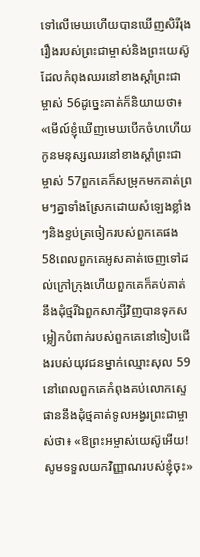ទៅលើមេឃហើយបានឃើញសិរីរុងរឿងរបស់ព្រះជាម្ចាស់និងព្រះយេស៊ូដែលកំពុងឈរនៅខាងស្ដាំព្រះជាម្ចាស់ 56ដូច្នេះគាត់ក៏និយាយថា៖ «មើល៍ខ្ញុំឃើញមេឃបើកចំហហើយកូនមនុស្សឈរនៅខាងស្ដាំព្រះជាម្ចាស់ 57ពួកគេក៏សម្រុកមកគាត់ព្រមៗគ្នាទាំងស្រែកដោយសំឡេងខ្លាំងៗនិងខ្ទប់ត្រចៀករបស់ពួកគេផង 58ពេលពួកគេអូសគាត់ចេញទៅដល់ក្រៅក្រុងហើយពួកគេក៏គប់គាត់នឹងដុំថ្មរីឯពួកសាក្សីវិញបានទុកសម្លៀកបំពាក់របស់ពួកគេនៅទៀបជើងរបស់យុវជនម្នាក់ឈ្មោះសុល 59នៅពេលពួកគេកំពុងគប់លោកស្ទេផាននឹងដុំថ្មគាត់ទូលអង្វរព្រះជាម្ចាស់ថា៖ «ឱព្រះអម្ចាស់យេស៊ូអើយ! សូមទទួលយកវិញ្ញាណរបស់ខ្ញុំចុះ»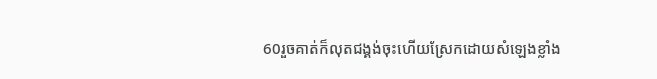60រួចគាត់ក៏លុតជង្គង់ចុះហើយស្រែកដោយសំឡេងខ្លាំង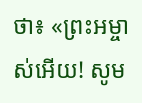ថា៖ «ព្រះអម្ចាស់អើយ! សូម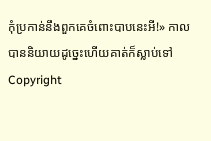កុំប្រកាន់នឹងពួកគេចំពោះបាបនេះអី!» កាលបាននិយាយដូច្នេះហើយគាត់ក៏ស្លាប់ទៅ
Copyright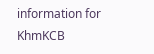information for KhmKCB